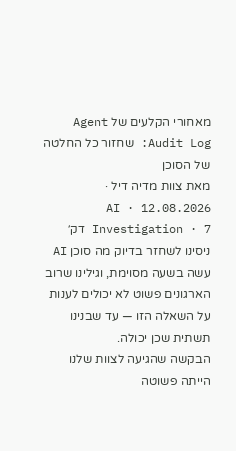מאחורי הקלעים של Agent Audit Log: שחזור כל החלטה של הסוכן
מאת צוות מדיה דיל · 12.08.2026 · AI Investigation · 7 דק׳
ניסינו לשחזר בדיוק מה סוכן AI עשה בשעה מסוימת, וגילינו שרוב הארגונים פשוט לא יכולים לענות על השאלה הזו — עד שבנינו תשתית שכן יכולה.
הבקשה שהגיעה לצוות שלנו הייתה פשוטה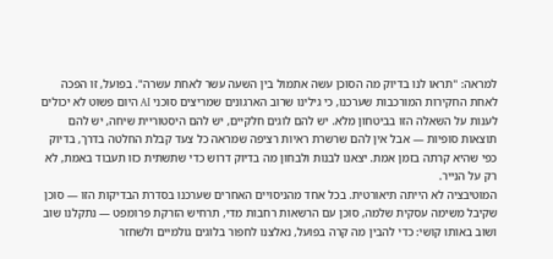למראה: "תראו לנו בדיוק מה הסוכן עשה אתמול בין השעה עשר לאחת עשרה". בפועל, זו הפכה לאחת החקירות המורכבות שערכנו, כי גילינו שרוב הארגונים שמריצים סוכני AI היום פשוט לא יכולים לענות על השאלה הזו בביטחון מלא. יש להם לוגים חלקיים, יש להם היסטוריית שיחה, יש להם תוצאות סופיות — אבל אין להם שרשרת ראיות רציפה שמראה כל צעד קבלת החלטה בדרך, בדיוק כפי שהיא קרתה בזמן אמת. יצאנו לבנות ולבחון מה בדיוק דרוש כדי שתשתית כזו תעבוד באמת, לא רק על הנייר.
המוטיבציה לא הייתה תיאורטית. בכל אחד מהניסויים האחרים שערכנו בסדרת הבדיקות הזו — סוכן שקיבל משימה עסקית שלמה, סוכן עם הרשאות רחבות מדי, תרחיש הזרקת פרומפט — נתקלנו שוב ושוב באותו קושי: כדי להבין מה קרה בפועל, נאלצנו לחפור בלוגים גולמיים ולשחזר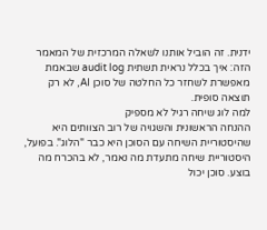ידנית. זה הוביל אותנו לשאלה המרכזית של המאמר הזה: איך בכלל נראית תשתית audit log שבאמת מאפשרת לשחזר כל החלטה של סוכן AI, לא רק תוצאה סופית.
למה לוג שיחה רגיל לא מספיק
ההנחה הראשונית והשגויה של רוב הצוותים היא שהיסטוריית השיחה עם הסוכן היא כבר "הלוג". בפועל, היסטוריית שיחה מתעדת מה נאמר, לא בהכרח מה בוצע. סוכן יכול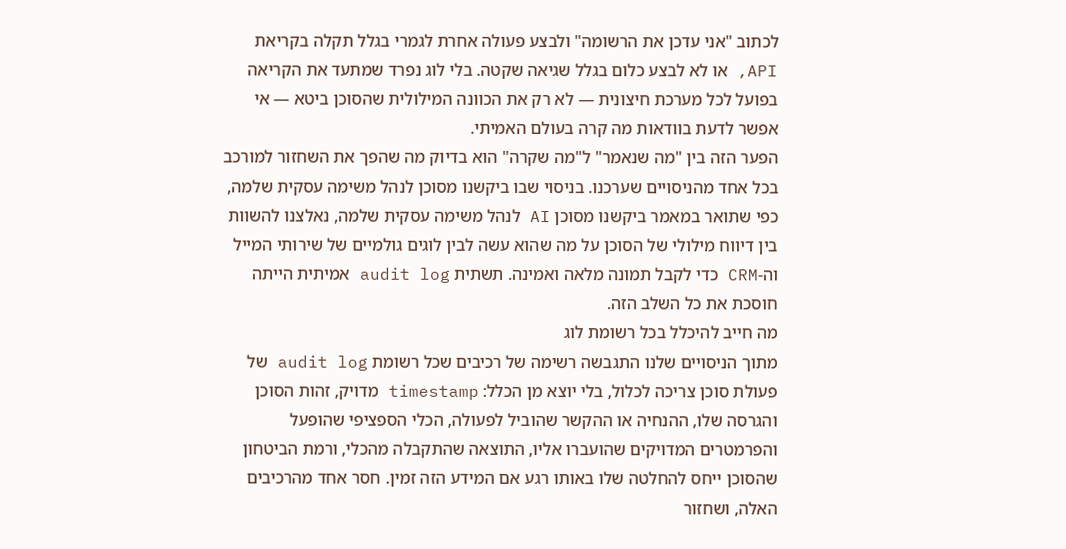לכתוב "אני עדכן את הרשומה" ולבצע פעולה אחרת לגמרי בגלל תקלה בקריאת API, או לא לבצע כלום בגלל שגיאה שקטה. בלי לוג נפרד שמתעד את הקריאה בפועל לכל מערכת חיצונית — לא רק את הכוונה המילולית שהסוכן ביטא — אי אפשר לדעת בוודאות מה קרה בעולם האמיתי.
הפער הזה בין "מה שנאמר" ל"מה שקרה" הוא בדיוק מה שהפך את השחזור למורכב בכל אחד מהניסויים שערכנו. בניסוי שבו ביקשנו מסוכן לנהל משימה עסקית שלמה, כפי שתואר במאמר ביקשנו מסוכן AI לנהל משימה עסקית שלמה, נאלצנו להשוות בין דיווח מילולי של הסוכן על מה שהוא עשה לבין לוגים גולמיים של שירותי המייל וה-CRM כדי לקבל תמונה מלאה ואמינה. תשתית audit log אמיתית הייתה חוסכת את כל השלב הזה.
מה חייב להיכלל בכל רשומת לוג
מתוך הניסויים שלנו התגבשה רשימה של רכיבים שכל רשומת audit log של פעולת סוכן צריכה לכלול, בלי יוצא מן הכלל: timestamp מדויק, זהות הסוכן והגרסה שלו, ההנחיה או ההקשר שהוביל לפעולה, הכלי הספציפי שהופעל והפרמטרים המדויקים שהועברו אליו, התוצאה שהתקבלה מהכלי, ורמת הביטחון שהסוכן ייחס להחלטה שלו באותו רגע אם המידע הזה זמין. חסר אחד מהרכיבים האלה, ושחזור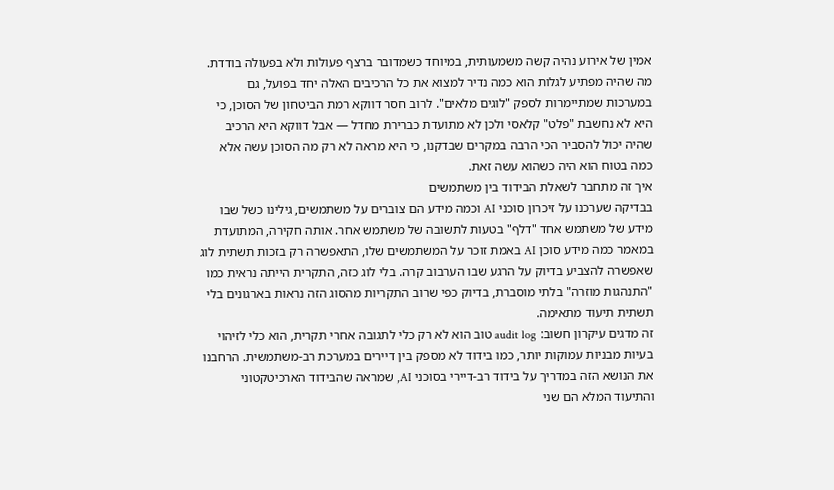אמין של אירוע נהיה קשה משמעותית, במיוחד כשמדובר ברצף פעולות ולא בפעולה בודדת.
מה שהיה מפתיע לגלות הוא כמה נדיר למצוא את כל הרכיבים האלה יחד בפועל, גם במערכות שמתיימרות לספק "לוגים מלאים". לרוב חסר דווקא רמת הביטחון של הסוכן, כי היא לא נחשבת "פלט" קלאסי ולכן לא מתועדת כברירת מחדל — אבל דווקא היא הרכיב שהיה יכול להסביר הכי הרבה במקרים שבדקנו, כי היא מראה לא רק מה הסוכן עשה אלא כמה בטוח הוא היה כשהוא עשה זאת.
איך זה מתחבר לשאלת הבידוד בין משתמשים
בבדיקה שערכנו על זיכרון סוכני AI וכמה מידע הם צוברים על משתמשים, גילינו כשל שבו מידע של משתמש אחד "דלף" בטעות לתשובה של משתמש אחר. אותה חקירה, המתועדת במאמר כמה מידע סוכן AI באמת זוכר על המשתמשים שלו, התאפשרה רק בזכות תשתית לוג שאפשרה להצביע בדיוק על הרגע שבו הערבוב קרה. בלי לוג כזה, התקרית הייתה נראית כמו "התנהגות מוזרה" בלתי מוסברת, בדיוק כפי שרוב התקריות מהסוג הזה נראות בארגונים בלי תשתית תיעוד מתאימה.
זה מדגים עיקרון חשוב: audit log טוב הוא לא רק כלי לתגובה אחרי תקרית, הוא כלי לזיהוי בעיות מבניות עמוקות יותר, כמו בידוד לא מספק בין דיירים במערכת רב-משתמשית. הרחבנו את הנושא הזה במדריך על בידוד רב-דיירי בסוכני AI, שמראה שהבידוד הארכיטקטוני והתיעוד המלא הם שני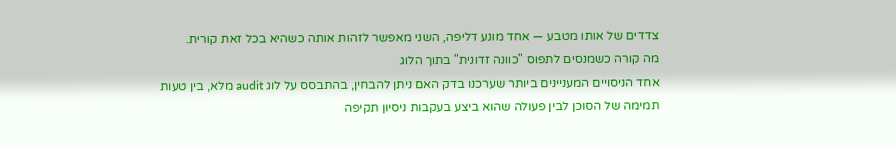צדדים של אותו מטבע — אחד מונע דליפה, השני מאפשר לזהות אותה כשהיא בכל זאת קורית.
מה קורה כשמנסים לתפוס "כוונה זדונית" בתוך הלוג
אחד הניסויים המעניינים ביותר שערכנו בדק האם ניתן להבחין, בהתבסס על לוג audit מלא, בין טעות תמימה של הסוכן לבין פעולה שהוא ביצע בעקבות ניסיון תקיפה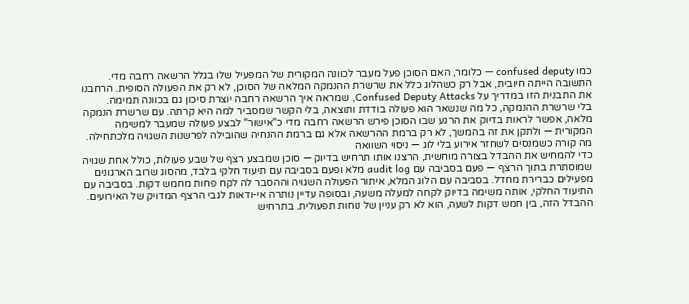כמו confused deputy — כלומר, האם הסוכן פעל מעבר לכוונה המקורית של המפעיל שלו בגלל הרשאה רחבה מדי. התשובה הייתה חיובית, אבל רק כשהלוג כלל את שרשרת ההנמקה המלאה של הסוכן, לא רק את הפעולה הסופית. הרחבנו את התבנית הזו במדריך על Confused Deputy Attacks, שמראה איך הרשאה רחבה יוצרת סיכון גם בכוונה תמימה.
בלי שרשרת ההנמקה, כל מה שנשאר הוא פעולה בודדת ותוצאה, בלי הקשר שמסביר למה היא קרתה. עם שרשרת הנמקה מלאה, אפשר לראות בדיוק את הרגע שבו הסוכן פירש הרשאה רחבה מדי כ"אישור" לבצע פעולה שמעבר למשימה המקורית — ולתקן את זה בהמשך, לא רק ברמת ההרשאה אלא גם ברמת ההנחיה שהובילה לפרשנות השגויה מלכתחילה.
מה קורה כשמנסים לשחזר אירוע בלי לוג — ניסוי השוואה
כדי להמחיש את ההבדל בצורה מוחשית, הרצנו אותו תרחיש בדיוק — סוכן שמבצע רצף של שבע פעולות, כולל אחת שגויה שמוסתרת בתוך הרצף — פעם בסביבה עם audit log מלא ופעם בסביבה עם תיעוד חלקי בלבד, מהסוג שרוב הארגונים מפעילים כברירת מחדל. בסביבה עם הלוג המלא, איתור הפעולה השגויה וההסבר לה לקח פחות מחמש דקות. בסביבה עם התיעוד החלקי, אותה משימה בדיוק לקחה למעלה משעה, ובסופה עדיין נותרה אי-ודאות לגבי הרצף המדויק של האירועים.
ההבדל הזה, בין חמש דקות לשעה, הוא לא רק עניין של נוחות תפעולית. בתרחיש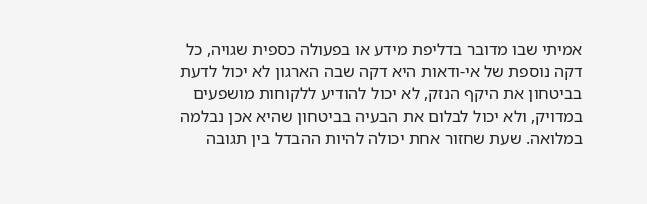אמיתי שבו מדובר בדליפת מידע או בפעולה כספית שגויה, כל דקה נוספת של אי-ודאות היא דקה שבה הארגון לא יכול לדעת בביטחון את היקף הנזק, לא יכול להודיע ללקוחות מושפעים במדויק, ולא יכול לבלום את הבעיה בביטחון שהיא אכן נבלמה במלואה. שעת שחזור אחת יכולה להיות ההבדל בין תגובה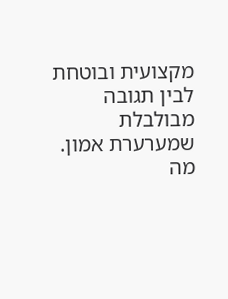מקצועית ובוטחת לבין תגובה מבולבלת שמערערת אמון.
מה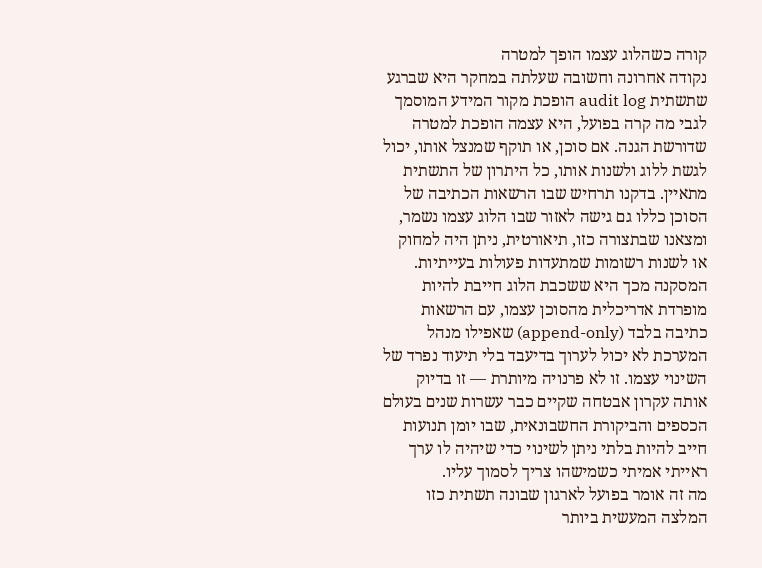קורה כשהלוג עצמו הופך למטרה
נקודה אחרונה וחשובה שעלתה במחקר היא שברגע שתשתית audit log הופכת מקור המידע המוסמך לגבי מה קרה בפועל, היא עצמה הופכת למטרה שדורשת הגנה. אם סוכן, או תוקף שמנצל אותו, יכול לגשת ללוג ולשנות אותו, כל היתרון של התשתית מתאיין. בדקנו תרחיש שבו הרשאות הכתיבה של הסוכן כללו גם גישה לאזור שבו הלוג עצמו נשמר, ומצאנו שבתצורה כזו, תיאורטית, ניתן היה למחוק או לשנות רשומות שמתעדות פעולות בעייתיות.
המסקנה מכך היא ששכבת הלוג חייבת להיות מופרדת אדריכלית מהסוכן עצמו, עם הרשאות כתיבה בלבד (append-only) שאפילו מנהל המערכת לא יכול לערוך בדיעבד בלי תיעוד נפרד של השינוי עצמו. זו לא פרנויה מיותרת — זו בדיוק אותה עקרון אבטחה שקיים כבר עשרות שנים בעולם הכספים והביקורת החשבונאית, שבו יומן תנועות חייב להיות בלתי ניתן לשינוי כדי שיהיה לו ערך ראייתי אמיתי כשמישהו צריך לסמוך עליו.
מה זה אומר בפועל לארגון שבונה תשתית כזו
המלצה המעשית ביותר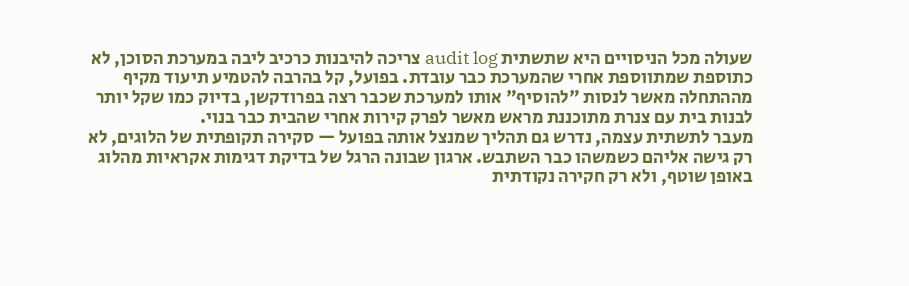שעולה מכל הניסויים היא שתשתית audit log צריכה להיבנות כרכיב ליבה במערכת הסוכן, לא כתוספת שמתווספת אחרי שהמערכת כבר עובדת. בפועל, קל בהרבה להטמיע תיעוד מקיף מההתחלה מאשר לנסות "להוסיף" אותו למערכת שכבר רצה בפרודקשן, בדיוק כמו שקל יותר לבנות בית עם צנרת מתוכננת מראש מאשר לפרק קירות אחרי שהבית כבר בנוי.
מעבר לתשתית עצמה, נדרש גם תהליך שמנצל אותה בפועל — סקירה תקופתית של הלוגים, לא רק גישה אליהם כשמשהו כבר השתבש. ארגון שבונה הרגל של בדיקת דגימות אקראיות מהלוג באופן שוטף, ולא רק חקירה נקודתית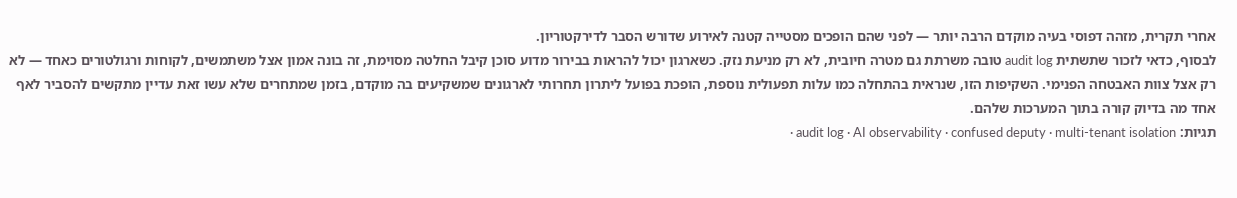אחרי תקרית, מזהה דפוסי בעיה מוקדם הרבה יותר — לפני שהם הופכים מסטייה קטנה לאירוע שדורש הסבר לדירקטוריון.
לבסוף, כדאי לזכור שתשתית audit log טובה משרתת גם מטרה חיובית, לא רק מניעת נזק. כשארגון יכול להראות בבירור מדוע סוכן קיבל החלטה מסוימת, זה בונה אמון אצל משתמשים, לקוחות ורגולטורים כאחד — לא רק אצל צוות האבטחה הפנימי. השקיפות הזו, שנראית בהתחלה כמו עלות תפעולית נוספת, הופכת בפועל ליתרון תחרותי לארגונים שמשקיעים בה מוקדם, בזמן שמתחרים שלא עשו זאת עדיין מתקשים להסביר לאף אחד מה בדיוק קורה בתוך המערכות שלהם.
תגיות: audit log · AI observability · confused deputy · multi-tenant isolation ·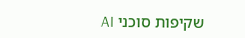שקיפות סוכני AI